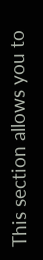This section allows you to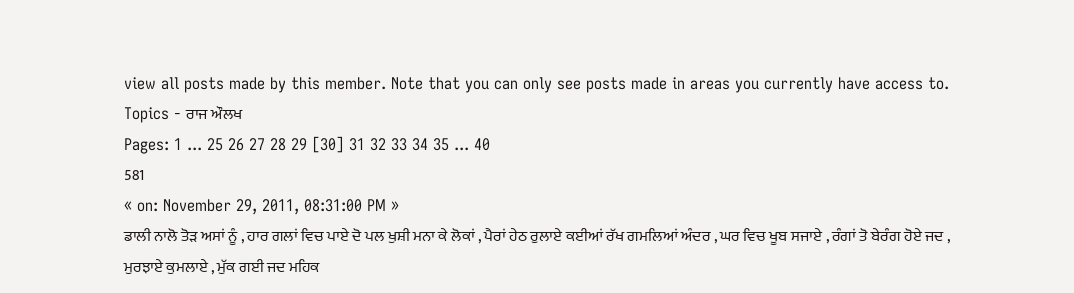view all posts made by this member. Note that you can only see posts made in areas you currently have access to.
Topics - ਰਾਜ ਔਲਖ
Pages: 1 ... 25 26 27 28 29 [30] 31 32 33 34 35 ... 40
581
« on: November 29, 2011, 08:31:00 PM »
ਡਾਲੀ ਨਾਲੋ ਤੋੜ ਅਸਾਂ ਨੂੰ , ਹਾਰ ਗਲਾਂ ਵਿਚ ਪਾਏ ਦੋ ਪਲ ਖੁਸ਼ੀ ਮਨਾ ਕੇ ਲੋਕਾਂ , ਪੈਰਾਂ ਹੇਠ ਰੁਲਾਏ ਕਈਆਂ ਰੱਖ ਗਮਲਿਆਂ ਅੰਦਰ , ਘਰ ਵਿਚ ਖੂਬ ਸਜਾਏ , ਰੰਗਾਂ ਤੋ ਬੇਰੰਗ ਹੋਏ ਜਦ , ਮੁਰਝਾਏ ਕੁਮਲਾਏ , ਮੁੱਕ ਗਈ ਜਦ ਮਹਿਕ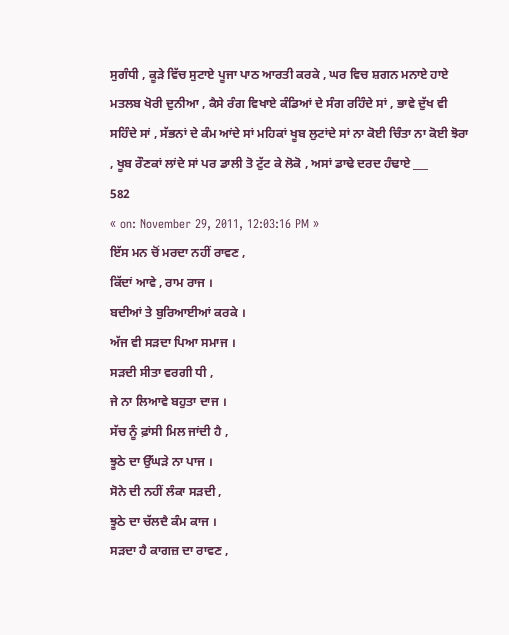ਸੁਗੰਧੀ , ਕੂੜੇ ਵਿੱਚ ਸੁਟਾਏ ਪੂਜਾ ਪਾਠ ਆਰਤੀ ਕਰਕੇ , ਘਰ ਵਿਚ ਸ਼ਗਨ ਮਨਾਏ ਹਾਏ ਮਤਲਬ ਖੋਰੀ ਦੁਨੀਆ , ਕੈਸੇ ਰੰਗ ਵਿਖਾਏ ਕੰਡਿਆਂ ਦੇ ਸੰਗ ਰਹਿੰਦੇ ਸਾਂ , ਭਾਵੇ ਦੁੱਖ ਵੀ ਸਹਿੰਦੇ ਸਾਂ , ਸੱਭਨਾਂ ਦੇ ਕੰਮ ਆਂਦੇ ਸਾਂ ਮਹਿਕਾਂ ਖੂਬ ਲੁਟਾਂਦੇ ਸਾਂ ਨਾ ਕੋਈ ਚਿੰਤਾ ਨਾ ਕੋਈ ਝੋਰਾ , ਖੂਬ ਰੌਣਕਾਂ ਲਾਂਦੇ ਸਾਂ ਪਰ ਡਾਲੀ ਤੋ ਟੁੱਟ ਕੇ ਲੋਕੋ , ਅਸਾਂ ਡਾਢੇ ਦਰਦ ਹੰਢਾਏ ___
582
« on: November 29, 2011, 12:03:16 PM »
ਇੱਸ ਮਨ ਚੋਂ ਮਰਦਾ ਨਹੀਂ ਰਾਵਣ ,
ਕਿੱਦਾਂ ਆਵੇ , ਰਾਮ ਰਾਜ ।
ਬਦੀਆਂ ਤੇ ਬੁਰਿਆਈਆਂ ਕਰਕੇ ।
ਅੱਜ ਵੀ ਸੜਦਾ ਪਿਆ ਸਮਾਜ ।
ਸੜਦੀ ਸੀਤਾ ਵਰਗੀ ਧੀ ,
ਜੇ ਨਾ ਲਿਆਵੇ ਬਹੁਤਾ ਦਾਜ ।
ਸੱਚ ਨੂੰ ਫ਼ਾਂਸੀ ਮਿਲ ਜਾਂਦੀ ਹੈ ,
ਝੂਠੇ ਦਾ ਉੱਘੜੇ ਨਾ ਪਾਜ ।
ਸੋਨੇ ਦੀ ਨਹੀਂ ਲੰਕਾ ਸੜਦੀ ,
ਝੂਠੇ ਦਾ ਚੱਲਦੈ ਕੰਮ ਕਾਜ ।
ਸੜਦਾ ਹੈ ਕਾਗਜ਼ ਦਾ ਰਾਵਣ ,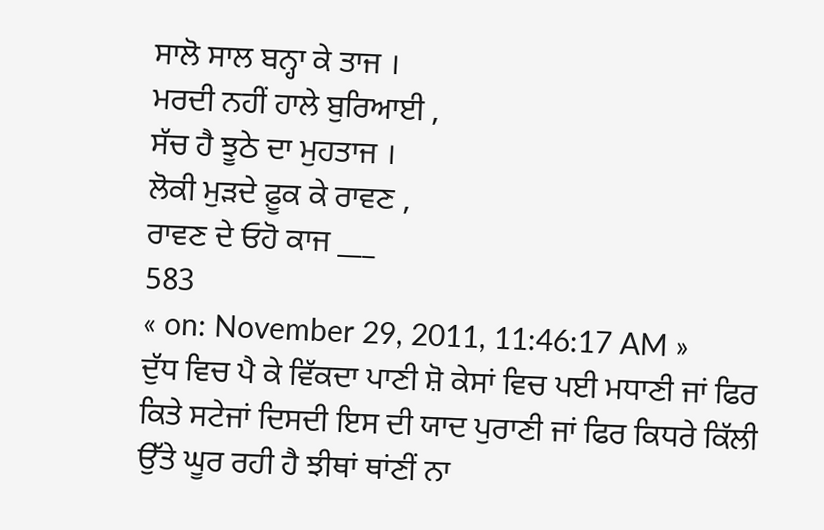ਸਾਲੋ ਸਾਲ ਬਨ੍ਹਾ ਕੇ ਤਾਜ ।
ਮਰਦੀ ਨਹੀਂ ਹਾਲੇ ਬੁਰਿਆਈ ,
ਸੱਚ ਹੈ ਝੂਠੇ ਦਾ ਮੁਹਤਾਜ ।
ਲੋਕੀ ਮੁੜਦੇ ਫ਼ੂਕ ਕੇ ਰਾਵਣ ,
ਰਾਵਣ ਦੇ ਓਹੋ ਕਾਜ ___
583
« on: November 29, 2011, 11:46:17 AM »
ਦੁੱਧ ਵਿਚ ਪੈ ਕੇ ਵਿੱਕਦਾ ਪਾਣੀ ਸ਼ੋ ਕੇਸਾਂ ਵਿਚ ਪਈ ਮਧਾਣੀ ਜਾਂ ਫਿਰ ਕਿਤੇ ਸਟੇਜਾਂ ਦਿਸਦੀ ਇਸ ਦੀ ਯਾਦ ਪੁਰਾਣੀ ਜਾਂ ਫਿਰ ਕਿਧਰੇ ਕਿੱਲੀ ਉੱਤੇ ਘੂਰ ਰਹੀ ਹੈ ਝੀਥਾਂ ਥਾਂਣੀਂ ਨਾ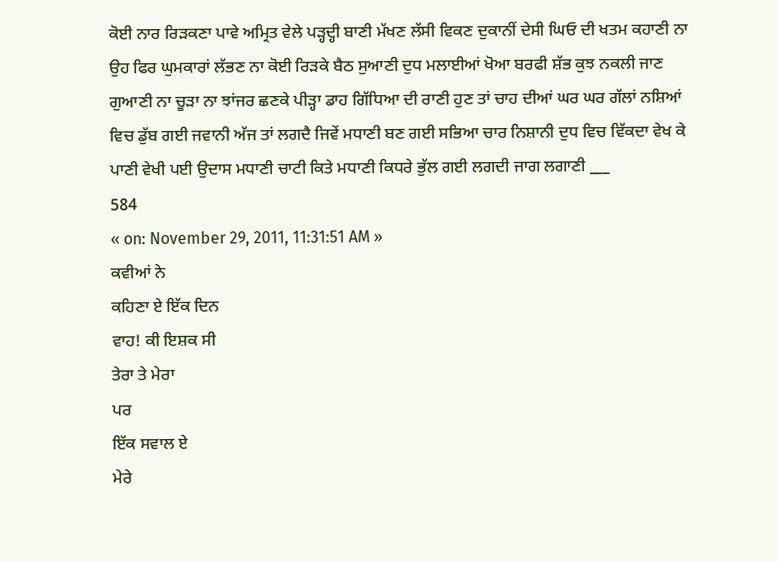ਕੋਈ ਨਾਰ ਰਿੜਕਣਾ ਪਾਵੇ ਅਮ੍ਰਿਤ ਵੇਲੇ ਪੜ੍ਹਦ੍ਹੀ ਬਾਣੀ ਮੱਖਣ ਲੱਸੀ ਵਿਕਣ ਦੁਕਾਨੀਂ ਦੇਸੀ ਘਿਓ ਦੀ ਖਤਮ ਕਹਾਣੀ ਨਾ ਉਹ ਫਿਰ ਘੁਮਕਾਰਾਂ ਲੱਭਣ ਨਾ ਕੋਈ ਰਿੜਕੇ ਬੈਠ ਸੁਆਣੀ ਦੁਧ ਮਲਾਈਆਂ ਖੋਆ ਬਰਫੀ ਸ਼ੱਭ ਕੁਝ ਨਕਲੀ ਜਾਣ ਗੁਆਣੀ ਨਾ ਚੂੜਾ ਨਾ ਝਾਂਜਰ ਛਣਕੇ ਪੀੜ੍ਹਾ ਡਾਹ ਗਿੱਧਿਆ ਦੀ ਰਾਣੀ ਹੁਣ ਤਾਂ ਚਾਹ ਦੀਆਂ ਘਰ ਘਰ ਗੱਲਾਂ ਨਸ਼ਿਆਂ ਵਿਚ ਡੁੱਬ ਗਈ ਜਵਾਨੀ ਅੱਜ ਤਾਂ ਲਗਦੈ ਜਿਵੇਂ ਮਧਾਣੀ ਬਣ ਗਈ ਸਭਿਆ ਚਾਰ ਨਿਸ਼ਾਨੀ ਦੁਧ ਵਿਚ ਵਿੱਕਦਾ ਵੇਖ ਕੇ ਪਾਣੀ ਵੇਖੀ ਪਈ ਉਦਾਸ ਮਧਾਣੀ ਚਾਟੀ ਕਿਤੇ ਮਧਾਣੀ ਕਿਧਰੇ ਭੁੱਲ ਗਈ ਲਗਦੀ ਜਾਗ ਲਗਾਣੀ ___
584
« on: November 29, 2011, 11:31:51 AM »
ਕਵੀਆਂ ਨੇ
ਕਹਿਣਾ ਏ ਇੱਕ ਦਿਨ
ਵਾਹ! ਕੀ ਇਸ਼ਕ ਸੀ
ਤੇਰਾ ਤੇ ਮੇਰਾ
ਪਰ
ਇੱਕ ਸਵਾਲ ਏ
ਮੇਰੇ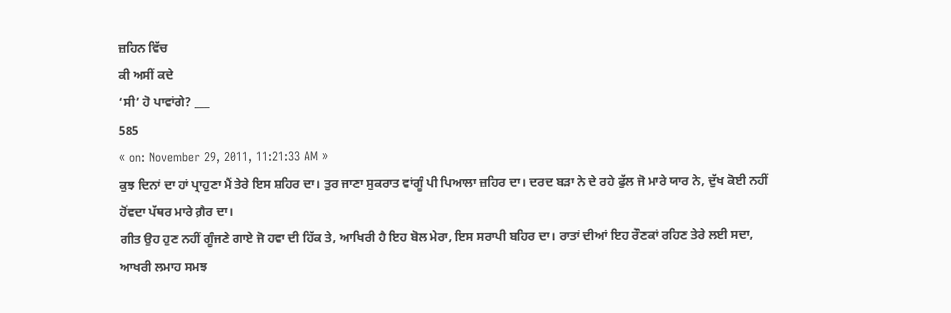ਜ਼ਹਿਨ ਵਿੱਚ
ਕੀ ਅਸੀਂ ਕਦੇ
‘ਸੀ’ ਹੋ ਪਾਵਾਂਗੇ? ___
585
« on: November 29, 2011, 11:21:33 AM »
ਕੁਝ ਦਿਨਾਂ ਦਾ ਹਾਂ ਪ੍ਰਾਹੁਣਾ ਮੈਂ ਤੇਰੇ ਇਸ ਸ਼ਹਿਰ ਦਾ। ਤੁਰ ਜਾਣਾ ਸੁਕਰਾਤ ਵਾਂਗੂੰ ਪੀ ਪਿਆਲਾ ਜ਼ਹਿਰ ਦਾ। ਦਰਦ ਬੜਾ ਨੇ ਦੇ ਰਹੇ ਫੁੱਲ ਜੋ ਮਾਰੇ ਯਾਰ ਨੇ, ਦੁੱਖ ਕੋਈ ਨਹੀਂ ਹੋਂਵਦਾ ਪੱਥਰ ਮਾਰੇ ਗ਼ੈਰ ਦਾ।
ਗੀਤ ਉਹ ਹੁਣ ਨਹੀਂ ਗੂੰਜਣੇ ਗਾਏ ਜੋ ਹਵਾ ਦੀ ਹਿੱਕ ਤੇ, ਆਖਿਰੀ ਹੈ ਇਹ ਬੋਲ ਮੇਰਾ, ਇਸ ਸਰਾਪੀ ਬਹਿਰ ਦਾ। ਰਾਤਾਂ ਦੀਆਂ ਇਹ ਰੌਣਕਾਂ ਰਹਿਣ ਤੇਰੇ ਲਈ ਸਦਾ, ਆਖਰੀ ਲਮਾਹ ਸਮਝ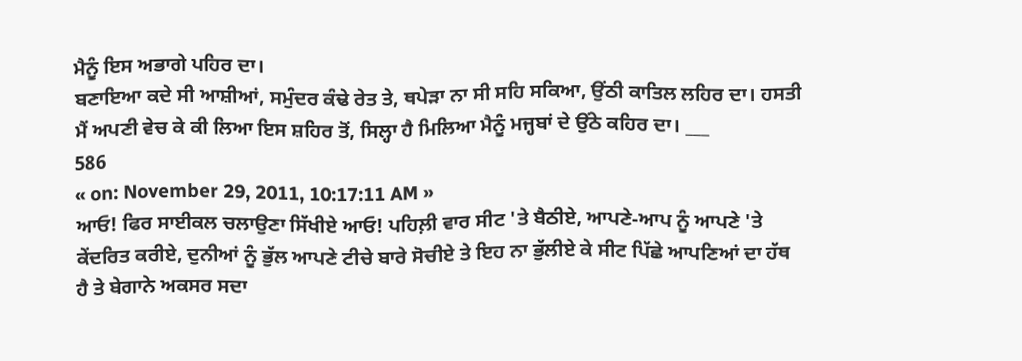ਮੈਨੂੰ ਇਸ ਅਭਾਗੇ ਪਹਿਰ ਦਾ।
ਬਣਾਇਆ ਕਦੇ ਸੀ ਆਸ਼ੀਆਂ, ਸਮੁੰਦਰ ਕੰਢੇ ਰੇਤ ਤੇ, ਥਪੇੜਾ ਨਾ ਸੀ ਸਹਿ ਸਕਿਆ, ਉਂਠੀ ਕਾਤਿਲ ਲਹਿਰ ਦਾ। ਹਸਤੀ ਮੈਂ ਅਪਣੀ ਵੇਚ ਕੇ ਕੀ ਲਿਆ ਇਸ ਸ਼ਹਿਰ ਤੋਂ, ਸਿਲ੍ਹਾ ਹੈ ਮਿਲਿਆ ਮੈਨੂੰ ਮਜ੍ਹਬਾਂ ਦੇ ਉਂਠੇ ਕਹਿਰ ਦਾ। ___
586
« on: November 29, 2011, 10:17:11 AM »
ਆਓ! ਫਿਰ ਸਾਈਕਲ ਚਲਾਉਣਾ ਸਿੱਖੀਏ ਆਓ! ਪਹਿਲ਼ੀ ਵਾਰ ਸੀਟ 'ਤੇ ਬੈਠੀਏ, ਆਪਣੇ-ਆਪ ਨੂੰ ਆਪਣੇ 'ਤੇ ਕੇਂਦਰਿਤ ਕਰੀਏ, ਦੁਨੀਆਂ ਨੂੰ ਭੁੱਲ ਆਪਣੇ ਟੀਚੇ ਬਾਰੇ ਸੋਚੀਏ ਤੇ ਇਹ ਨਾ ਭੁੱਲੀਏ ਕੇ ਸੀਟ ਪਿੱਛੇ ਆਪਣਿਆਂ ਦਾ ਹੱਥ ਹੈ ਤੇ ਬੇਗਾਨੇ ਅਕਸਰ ਸਦਾ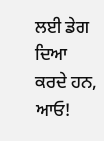ਲਈ ਡੇਗ ਦਿਆ ਕਰਦੇ ਹਨ, ਆਓ!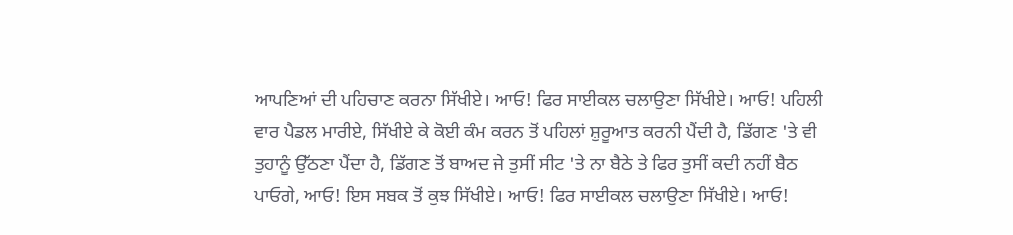ਆਪਣਿਆਂ ਦੀ ਪਹਿਚਾਣ ਕਰਨਾ ਸਿੱਖੀਏ। ਆਓ! ਫਿਰ ਸਾਈਕਲ ਚਲਾਉਣਾ ਸਿੱਖੀਏ। ਆਓ! ਪਹਿਲੀ ਵਾਰ ਪੈਡਲ ਮਾਰੀਏ, ਸਿੱਖੀਏ ਕੇ ਕੋਈ ਕੰਮ ਕਰਨ ਤੋਂ ਪਹਿਲਾਂ ਸ਼ੁਰੂਆਤ ਕਰਨੀ ਪੈਂਦੀ ਹੈ, ਡਿੱਗਣ 'ਤੇ ਵੀ ਤੁਹਾਨੂੰ ਉੱਠਣਾ ਪੈਂਦਾ ਹੈ, ਡਿੱਗਣ ਤੋਂ ਬਾਅਦ ਜੇ ਤੁਸੀਂ ਸੀਟ 'ਤੇ ਨਾ ਬੈਠੇ ਤੇ ਫਿਰ ਤੁਸੀਂ ਕਦੀ ਨਹੀਂ ਬੈਠ ਪਾਓਗੇ, ਆਓ! ਇਸ ਸਬਕ ਤੋਂ ਕੁਝ ਸਿੱਖੀਏ। ਆਓ! ਫਿਰ ਸਾਈਕਲ ਚਲਾਉਣਾ ਸਿੱਖੀਏ। ਆਓ!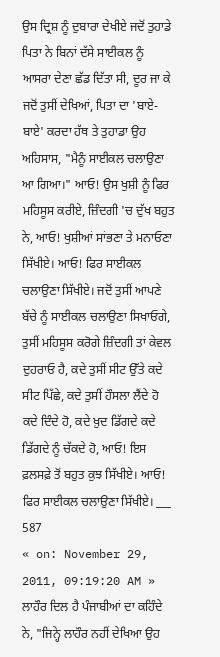ਉਸ ਦ੍ਰਿਸ਼ ਨੂੰ ਦੁਬਾਰਾ ਦੇਖੀਏ ਜਦੋਂ ਤੁਹਾਡੇ ਪਿਤਾ ਨੇ ਬਿਨਾਂ ਦੱਸੇ ਸਾਈਕਲ ਨੂੰ ਆਸਰਾ ਦੇਣਾ ਛੱਡ ਦਿੱਤਾ ਸੀ, ਦੂਰ ਜਾ ਕੇ ਜਦੋਂ ਤੁਸੀਂ ਦੇਖਿਆਂ, ਪਿਤਾ ਦਾ 'ਬਾਏ-ਬਾਏ' ਕਰਦਾ ਹੱਥ ਤੇ ਤੁਹਾਡਾ ਉਹ ਅਹਿਸਾਸ, "ਮੈਨੂੰ ਸਾਈਕਲ ਚਲਾਉਣਾ ਆ ਗਿਆ।" ਆਓ! ਉਸ ਖੁਸ਼ੀ ਨੂੰ ਫਿਰ ਮਹਿਸੂਸ ਕਰੀਏ, ਜ਼ਿੰਦਗੀ 'ਚ ਦੁੱਖ ਬਹੁਤ ਨੇ, ਆਓ! ਖੁਸ਼ੀਆਂ ਸਾਂਭਣਾ ਤੇ ਮਨਾਓਣਾ ਸਿੱਖੀਏ। ਆਓ! ਫਿਰ ਸਾਈਕਲ ਚਲਾਉਣਾ ਸਿੱਖੀਏ। ਜਦੋਂ ਤੁਸੀਂ ਆਪਣੇ ਬੱਚੇ ਨੂੰ ਸਾਈਕਲ ਚਲਾਉਣਾ ਸਿਖਾਓਗੇ, ਤੁਸੀਂ ਮਹਿਸੂਸ ਕਰੋਗੇ ਜ਼ਿੰਦਗੀ ਤਾਂ ਕੇਵਲ ਦੁਹਰਾਓ ਹੈ, ਕਦੇ ਤੁਸੀਂ ਸੀਟ ਉੱਤੇ ਕਦੇ ਸੀਟ ਪਿੱਛੇ, ਕਦੇ ਤੁਸੀਂ ਹੌਸਲਾ ਲੈਂਦੇ ਹੋ ਕਦੇ ਦਿੰਦੇ ਹੋ, ਕਦੇ ਖ਼ੁਦ ਡਿੱਗਦੇ ਕਦੇ ਡਿੱਗਦੇ ਨੂੰ ਚੱਕਦੇ ਹੋ, ਆਓ! ਇਸ ਫ਼ਲਸਫ਼ੇ ਤੋਂ ਬਹੁਤ ਕੁਝ ਸਿੱਖੀਏ। ਆਓ! ਫਿਰ ਸਾਈਕਲ ਚਲਾਉਣਾ ਸਿੱਖੀਏ। ___
587
« on: November 29, 2011, 09:19:20 AM »
ਲਾਹੌਰ ਦਿਲ ਹੈ ਪੰਜਾਬੀਆਂ ਦਾ ਕਹਿੰਦੇ ਨੇ, "ਜਿਨ੍ਹੇ ਲਾਹੌਰ ਨਹੀਂ ਦੇਖਿਆ ਉਹ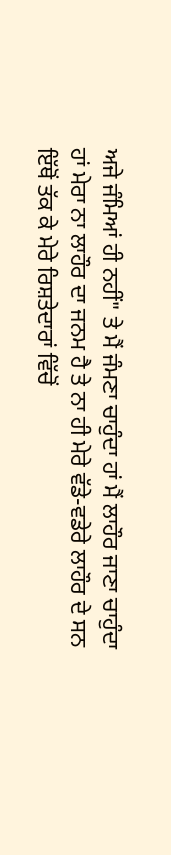ਅਜੇ ਜੰਮਿਆਂ ਹੀ ਨਹੀਂ" ਤੇ ਮੈਂ ਜੰਮਣਾ ਚਾਹੁੰਦਾ ਹਾਂ ਮੈਂ ਲਾਹੌਰ ਜਾਣਾ ਚਾਹੁੰਦਾ ਹਾਂ ਮੇਰਾ ਨਾ ਲਾਹੌਰ ਦਾ ਜਨਮ ਹੈ ਤੇ ਨਾ ਹੀ ਮੇਰੇ ਵੱਡੇ-ਵਡੇਰੇ ਲਾਹੌਰ ਦੇ ਸਨ ਇੱਥੋਂ ਤੱਕ ਕੇ ਮੇਰੇ ਰਿਸ਼ਤੇਦਾਰਾਂ ਵਿੱਚੋਂ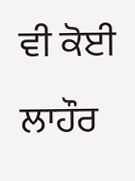ਵੀ ਕੋਈ ਲਾਹੌਰ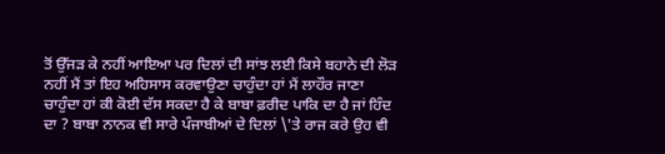ਤੋਂ ਉੱਜੜ ਕੇ ਨਹੀਂ ਆਇਆ ਪਰ ਦਿਲਾਂ ਦੀ ਸਾਂਝ ਲਈ ਕਿਸੇ ਬਹਾਨੇ ਦੀ ਲੋੜ ਨਹੀਂ ਮੈਂ ਤਾਂ ਇਹ ਅਹਿਸਾਸ ਕਰਵਾਉਣਾ ਚਾਹੁੰਦਾ ਹਾਂ ਮੈਂ ਲਾਹੌਰ ਜਾਣਾ ਚਾਹੁੰਦਾ ਹਾਂ ਕੀ ਕੋਈ ਦੱਸ ਸਕਦਾ ਹੈ ਕੇ ਬਾਬਾ ਫ਼ਰੀਦ ਪਾਕਿ ਦਾ ਹੈ ਜਾਂ ਹਿੰਦ ਦਾ ? ਬਾਬਾ ਨਾਨਕ ਵੀ ਸਾਰੇ ਪੰਜਾਬੀਆਂ ਦੇ ਦਿਲਾਂ \'ਤੇ ਰਾਜ ਕਰੇ ਉਹ ਵੀ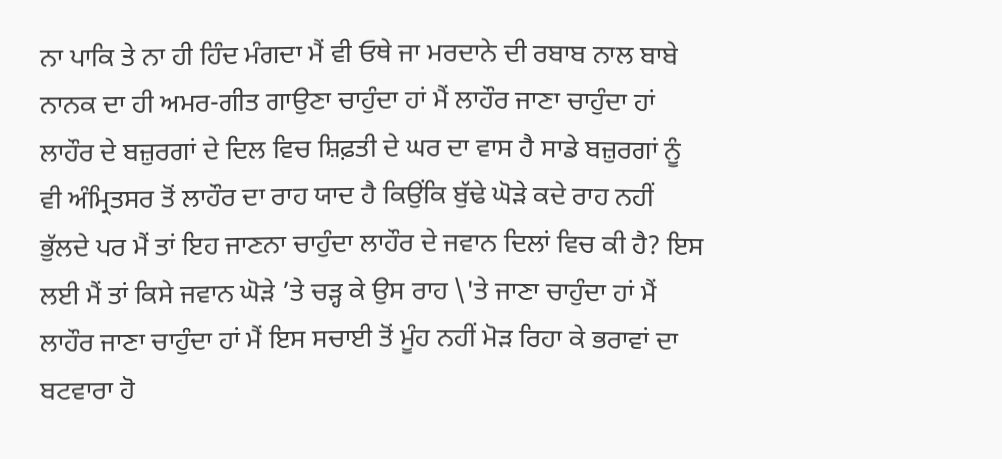ਨਾ ਪਾਕਿ ਤੇ ਨਾ ਹੀ ਹਿੰਦ ਮੰਗਦਾ ਮੈਂ ਵੀ ਓਥੇ ਜਾ ਮਰਦਾਨੇ ਦੀ ਰਬਾਬ ਨਾਲ ਬਾਬੇ ਨਾਨਕ ਦਾ ਹੀ ਅਮਰ-ਗੀਤ ਗਾਉਣਾ ਚਾਹੁੰਦਾ ਹਾਂ ਮੈਂ ਲਾਹੌਰ ਜਾਣਾ ਚਾਹੁੰਦਾ ਹਾਂ ਲਾਹੌਰ ਦੇ ਬਜ਼ੁਰਗਾਂ ਦੇ ਦਿਲ ਵਿਚ ਸ਼ਿਫ਼ਤੀ ਦੇ ਘਰ ਦਾ ਵਾਸ ਹੈ ਸਾਡੇ ਬਜ਼ੁਰਗਾਂ ਨੂੰ ਵੀ ਅੰਮ੍ਰਿਤਸਰ ਤੋਂ ਲਾਹੌਰ ਦਾ ਰਾਹ ਯਾਦ ਹੈ ਕਿਉਂਕਿ ਬੁੱਢੇ ਘੋੜੇ ਕਦੇ ਰਾਹ ਨਹੀਂ ਭੁੱਲਦੇ ਪਰ ਮੈਂ ਤਾਂ ਇਹ ਜਾਣਨਾ ਚਾਹੁੰਦਾ ਲਾਹੌਰ ਦੇ ਜਵਾਨ ਦਿਲਾਂ ਵਿਚ ਕੀ ਹੈ? ਇਸ ਲਈ ਮੈਂ ਤਾਂ ਕਿਸੇ ਜਵਾਨ ਘੋੜੇ ’ਤੇ ਚੜ੍ਹ ਕੇ ਉਸ ਰਾਹ \'ਤੇ ਜਾਣਾ ਚਾਹੁੰਦਾ ਹਾਂ ਮੈਂ ਲਾਹੌਰ ਜਾਣਾ ਚਾਹੁੰਦਾ ਹਾਂ ਮੈਂ ਇਸ ਸਚਾਈ ਤੋਂ ਮੂੰਹ ਨਹੀਂ ਮੋੜ ਰਿਹਾ ਕੇ ਭਰਾਵਾਂ ਦਾ ਬਟਵਾਰਾ ਹੋ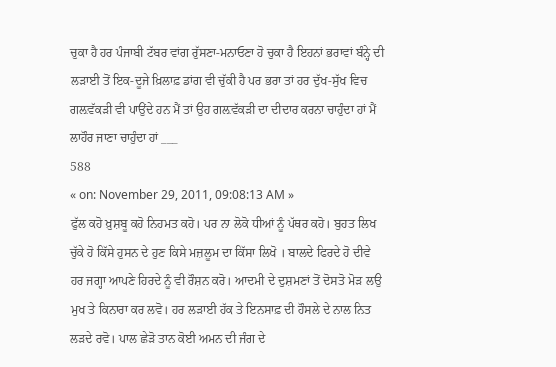ਚੁਕਾ ਹੈ ਹਰ ਪੰਜਾਬੀ ਟੱਬਰ ਵਾਂਗ ਰੁੱਸਣਾ-ਮਨਾਓਣਾ ਹੋ ਚੁਕਾ ਹੈ ਇਹਨਾਂ ਭਰਾਵਾਂ ਬੰਨ੍ਹੇ ਦੀ ਲੜਾਈ ਤੋਂ ਇਕ-ਦੂਜੇ ਖ਼ਿਲਾਫ਼ ਡਾਂਗ ਵੀ ਚੁੱਕੀ ਹੈ ਪਰ ਭਰਾ ਤਾਂ ਹਰ ਦੁੱਖ-ਸੁੱਖ ਵਿਚ ਗਲ਼ਵੱਕੜੀ ਵੀ ਪਾਉਂਦੇ ਹਨ ਮੈਂ ਤਾਂ ਉਹ ਗਲ਼ਵੱਕੜੀ ਦਾ ਦੀਦਾਰ ਕਰਨਾ ਚਾਹੁੰਦਾ ਹਾਂ ਮੈਂ ਲਾਹੌਰ ਜਾਣਾ ਚਾਹੁੰਦਾ ਹਾਂ ___
588
« on: November 29, 2011, 09:08:13 AM »
ਫੁੱਲ ਕਹੋ ਖ਼ੁਸ਼ਬੂ ਕਹੋ ਨਿਹਮਤ ਕਹੋ। ਪਰ ਨਾ ਲੋਕੋ ਧੀਆਂ ਨੂੰ ਪੱਥਰ ਕਹੋ। ਬੁਹਤ ਲਿਖ ਚੁੱਕੇ ਹੋ ਕਿੱਸੇ ਹੁਸਨ ਦੇ ਹੁਣ ਕਿਸੇ ਮਜ਼ਲੂਮ ਦਾ ਕਿੱਸਾ ਲਿਖੋ । ਬਾਲਦੇ ਫਿਰਦੇ ਹੋ ਦੀਵੇ ਹਰ ਜਗ੍ਹਾ ਆਪਣੇ ਹਿਰਦੇ ਨੂੰ ਵੀ ਰੌਸ਼ਨ ਕਰੋ। ਆਦਮੀ ਦੇ ਦੁਸ਼ਮਣਾਂ ਤੋਂ ਦੋਸਤੋ ਮੋੜ ਲਉ ਮੁਖ ਤੇ ਕਿਨਾਰਾ ਕਰ ਲਵੋ। ਹਰ ਲੜਾਈ ਹੱਕ ਤੇ ਇਨਸਾਫ਼ ਦੀ ਹੌਸਲੇ ਦੇ ਨਾਲ ਨਿਤ ਲੜਦੇ ਰਵੋ। ਪਾਲ ਛੇੜੋ ਤਾਨ ਕੋਈ ਅਮਨ ਦੀ ਜੰਗ ਦੇ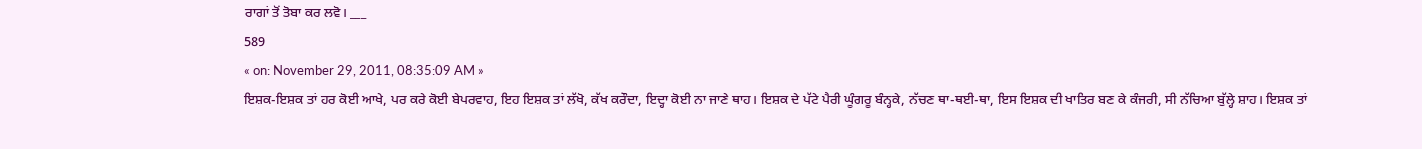ਰਾਗਾਂ ਤੋਂ ਤੋਬਾ ਕਰ ਲਵੋ। ___
589
« on: November 29, 2011, 08:35:09 AM »
ਇਸ਼ਕ-ਇਸ਼ਕ ਤਾਂ ਹਰ ਕੋਈ ਆਖੇ, ਪਰ ਕਰੇ ਕੋਈ ਬੇਪਰਵਾਹ, ਇਹ ਇਸ਼ਕ ਤਾਂ ਲੱਖੋ, ਕੱਖ ਕਰੌਦਾ, ਇਦ੍ਹਾ ਕੋਈ ਨਾ ਜਾਣੇ ਥਾਹ। ਇਸ਼ਕ ਦੇ ਪੱਟੇ ਪੈਰੀ ਘੂੰਗਰੂ ਬੰਨ੍ਹਕੇ, ਨੱਚਣ ਥਾ-ਥਈ-ਥਾ, ਇਸ ਇਸ਼ਕ ਦੀ ਖਾਤਿਰ ਬਣ ਕੇ ਕੰਜਰੀ, ਸੀ ਨੱਚਿਆ ਬੁੱਲ੍ਹੇ ਸ਼ਾਹ। ਇਸ਼ਕ ਤਾਂ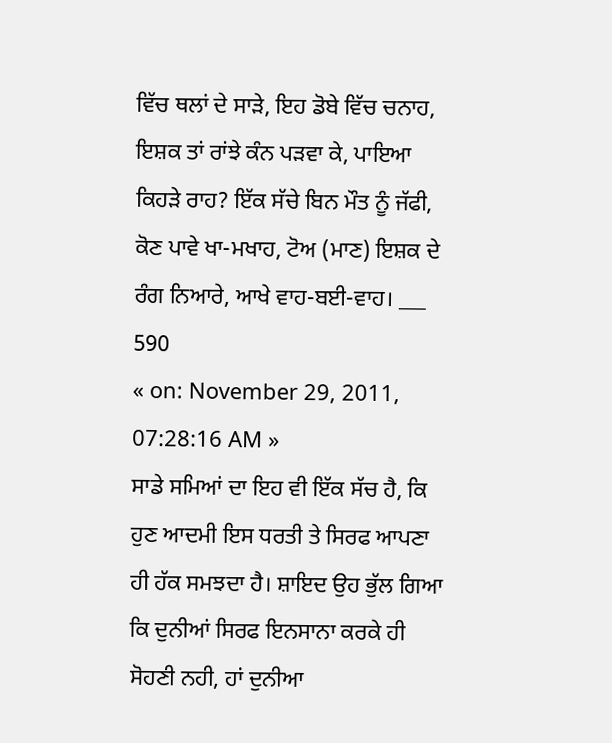ਵਿੱਚ ਥਲਾਂ ਦੇ ਸਾੜੇ, ਇਹ ਡੋਬੇ ਵਿੱਚ ਚਨਾਹ, ਇਸ਼ਕ ਤਾਂ ਰਾਂਝੇ ਕੰਨ ਪੜਵਾ ਕੇ, ਪਾਇਆ ਕਿਹੜੇ ਰਾਹ? ਇੱਕ ਸੱਚੇ ਬਿਨ ਮੌਤ ਨੂੰ ਜੱਫੀ, ਕੋਣ ਪਾਵੇ ਖਾ-ਮਖਾਹ, ਟੋਅ (ਮਾਣ) ਇਸ਼ਕ ਦੇ ਰੰਗ ਨਿਆਰੇ, ਆਖੇ ਵਾਹ-ਬਈ-ਵਾਹ। ___
590
« on: November 29, 2011, 07:28:16 AM »
ਸਾਡੇ ਸਮਿਆਂ ਦਾ ਇਹ ਵੀ ਇੱਕ ਸੱਚ ਹੈ, ਕਿ ਹੁਣ ਆਦਮੀ ਇਸ ਧਰਤੀ ਤੇ ਸਿਰਫ ਆਪਣਾ ਹੀ ਹੱਕ ਸਮਝਦਾ ਹੈ। ਸ਼ਾਇਦ ਉਹ ਭੁੱਲ ਗਿਆ ਕਿ ਦੁਨੀਆਂ ਸਿਰਫ ਇਨਸਾਨਾ ਕਰਕੇ ਹੀ ਸੋਹਣੀ ਨਹੀ, ਹਾਂ ਦੁਨੀਆ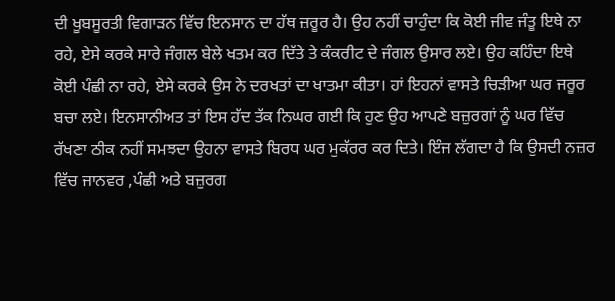ਦੀ ਖੂਬਸੂਰਤੀ ਵਿਗਾੜਨ ਵਿੱਚ ਇਨਸਾਨ ਦਾ ਹੱਥ ਜ਼ਰੂਰ ਹੈ। ਉਹ ਨਹੀਂ ਚਾਹੁੰਦਾ ਕਿ ਕੋਈ ਜੀਵ ਜੰਤੂ ਇਥੇ ਨਾ ਰਹੇ, ਏਸੇ ਕਰਕੇ ਸਾਰੇ ਜੰਗਲ ਬੇਲੇ ਖਤਮ ਕਰ ਦਿੱਤੇ ਤੇ ਕੰਕਰੀਟ ਦੇ ਜੰਗਲ ਉਸਾਰ ਲਏ। ਉਹ ਕਹਿੰਦਾ ਇਥੇ ਕੋਈ ਪੰਛੀ ਨਾ ਰਹੇ, ਏਸੇ ਕਰਕੇ ਉਸ ਨੇ ਦਰਖਤਾਂ ਦਾ ਖਾਤਮਾ ਕੀਤਾ। ਹਾਂ ਇਹਨਾਂ ਵਾਸਤੇ ਚਿੜੀਆ ਘਰ ਜਰੂਰ ਬਚਾ ਲਏ। ਇਨਸਾਨੀਅਤ ਤਾਂ ਇਸ ਹੱਦ ਤੱਕ ਨਿਘਰ ਗਈ ਕਿ ਹੁਣ ਉਹ ਆਪਣੇ ਬਜ਼ੁਰਗਾਂ ਨੂੰ ਘਰ ਵਿੱਚ ਰੱਖਣਾ ਠੀਕ ਨਹੀਂ ਸਮਝਦਾ ਉਹਨਾ ਵਾਸਤੇ ਬਿਰਧ ਘਰ ਮੁਕੱਰਰ ਕਰ ਦਿਤੇ। ਇੰਜ ਲੱਗਦਾ ਹੈ ਕਿ ਉਸਦੀ ਨਜ਼ਰ ਵਿੱਚ ਜਾਨਵਰ ,ਪੰਛੀ ਅਤੇ ਬਜ਼ੁਰਗ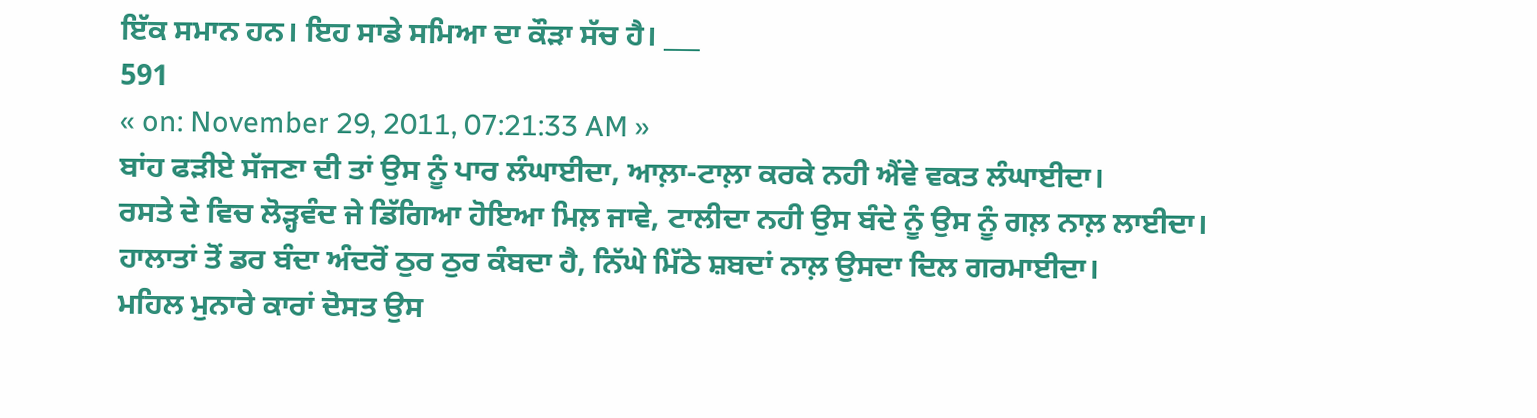ਇੱਕ ਸਮਾਨ ਹਨ। ਇਹ ਸਾਡੇ ਸਮਿਆ ਦਾ ਕੌੜਾ ਸੱਚ ਹੈ। ___
591
« on: November 29, 2011, 07:21:33 AM »
ਬਾਂਹ ਫੜੀਏ ਸੱਜਣਾ ਦੀ ਤਾਂ ਉਸ ਨੂੰ ਪਾਰ ਲੰਘਾਈਦਾ, ਆਲ਼ਾ-ਟਾਲ਼ਾ ਕਰਕੇ ਨਹੀ ਐਂਵੇ ਵਕਤ ਲੰਘਾਈਦਾ।
ਰਸਤੇ ਦੇ ਵਿਚ ਲੋੜ੍ਹਵੰਦ ਜੇ ਡਿੱਗਿਆ ਹੋਇਆ ਮਿਲ਼ ਜਾਵੇ, ਟਾਲੀਦਾ ਨਹੀ ਉਸ ਬੰਦੇ ਨੂੰ ਉਸ ਨੂੰ ਗਲ਼ ਨਾਲ਼ ਲਾਈਦਾ।
ਹਾਲਾਤਾਂ ਤੋਂ ਡਰ ਬੰਦਾ ਅੰਦਰੋਂ ਠੁਰ ਠੁਰ ਕੰਬਦਾ ਹੈ, ਨਿੱਘੇ ਮਿੱਠੇ ਸ਼ਬਦਾਂ ਨਾਲ਼ ਉਸਦਾ ਦਿਲ ਗਰਮਾਈਦਾ।
ਮਹਿਲ ਮੁਨਾਰੇ ਕਾਰਾਂ ਦੋਸਤ ਉਸ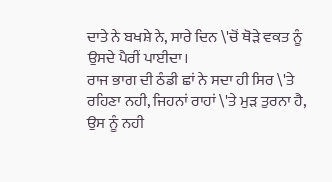ਦਾਤੇ ਨੇ ਬਖਸ਼ੇ ਨੇ, ਸਾਰੇ ਦਿਨ \'ਚੋਂ ਥੋੜੇ ਵਕਤ ਨੂੰ ਉਸਦੇ ਪੈਰੀਂ ਪਾਈਦਾ।
ਰਾਜ ਭਾਗ ਦੀ ਠੰਡੀ ਛਾਂ ਨੇ ਸਦਾ ਹੀ ਸਿਰ \'ਤੇ ਰਹਿਣਾ ਨਹੀ, ਜਿਹਨਾਂ ਰਾਹਾਂ \'ਤੇ ਮੁੜ ਤੁਰਨਾ ਹੈ, ਉਸ ਨੂੰ ਨਹੀ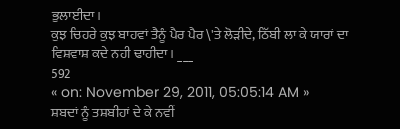ਭੁਲਾਈਦਾ।
ਕੁਝ ਚਿਹਰੇ ਕੁਝ ਬਾਹਵਾਂ ਤੈਨੂੰ ਪੈਰ ਪੈਰ \'ਤੇ ਲੋੜੀਦੇ, ਠਿੱਬੀ ਲਾ ਕੇ ਯਾਰਾਂ ਦਾ ਵਿਸ਼ਵਾਸ਼ ਕਦੇ ਨਹੀ ਢਾਹੀਦਾ। ___
592
« on: November 29, 2011, 05:05:14 AM »
ਸ਼ਬਦਾਂ ਨੂੰ ਤਸ਼ਬੀਹਾਂ ਦੇ ਕੇ ਨਵੀਂ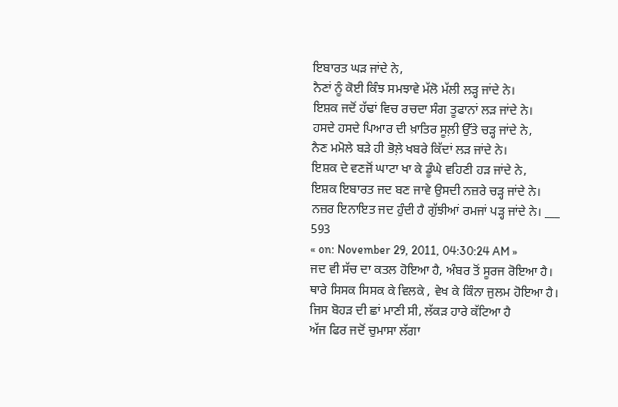ਇਬਾਰਤ ਘੜ ਜਾਂਦੇ ਨੇ,
ਨੈਣਾਂ ਨੂੰ ਕੋਈ ਕਿੰਝ ਸਮਝਾਵੇ ਮੱਲੋ ਮੱਲੀ ਲੜ੍ਹ ਜਾਂਦੇ ਨੇ।
ਇਸ਼ਕ ਜਦੋਂ ਹੱਢਾਂ ਵਿਚ ਰਚਦਾ ਸੰਗ ਤੂਫਾਨਾਂ ਲੜ ਜਾਂਦੇ ਨੇ।
ਹਸਦੇ ਹਸਦੇ ਪਿਆਰ ਦੀ ਖ਼ਾਤਿਰ ਸੂਲ਼ੀ ਉੱਤੇ ਚੜ੍ਹ ਜਾਂਦੇ ਨੇ,
ਨੈਣ ਮਮੋਲੇ ਬੜੇ ਹੀ ਭੋਲ਼ੇ ਖਬਰੇ ਕਿੱਦਾਂ ਲੜ ਜਾਂਦੇ ਨੇ।
ਇਸ਼ਕ ਦੇ ਵਣਜੋਂ ਘਾਟਾ ਖਾ ਕੇ ਡੂੰਘੇ ਵਹਿਣੀ ਹੜ ਜਾਂਦੇ ਨੇ,
ਇਸ਼ਕ ਇਬਾਰਤ ਜਦ ਬਣ ਜਾਵੇ ਉਸਦੀ ਨਜ਼ਰੇ ਚੜ੍ਹ ਜਾਂਦੇ ਨੇ।
ਨਜ਼ਰ ਇਨਾਇਤ ਜਦ ਹੁੰਦੀ ਹੈ ਗੁੱਝੀਆਂ ਰਮਜਾਂ ਪੜ੍ਹ ਜਾਂਦੇ ਨੇ। ___
593
« on: November 29, 2011, 04:30:24 AM »
ਜਦ ਵੀ ਸੱਚ ਦਾ ਕਤਲ ਹੋਇਆ ਹੈ, ਅੰਬਰ ਤੋਂ ਸੂਰਜ ਰੋਇਆ ਹੈ।
ਥਾਰੇ ਸਿਸਕ ਸਿਸਕ ਕੇ ਵਿਲਕੇ , ਵੇਖ ਕੇ ਕਿੰਨਾ ਜੁਲਮ ਹੋਇਆ ਹੈ।
ਜਿਸ ਬੋਹੜ ਦੀ ਛਾਂ ਮਾਣੀ ਸੀ, ਲੱਕੜ ਹਾਰੇ ਕੱਟਿਆ ਹੈ
ਅੱਜ ਫਿਰ ਜਦੋਂ ਚੁਮਾਸਾ ਲੱਗਾ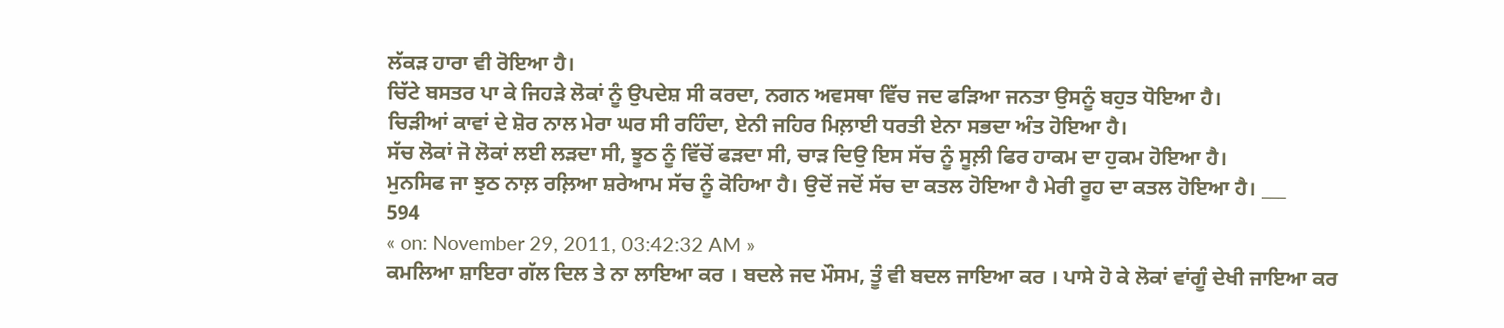ਲੱਕੜ ਹਾਰਾ ਵੀ ਰੋਇਆ ਹੈ।
ਚਿੱਟੇ ਬਸਤਰ ਪਾ ਕੇ ਜਿਹੜੇ ਲੋਕਾਂ ਨੂੰ ਉਪਦੇਸ਼ ਸੀ ਕਰਦਾ, ਨਗਨ ਅਵਸਥਾ ਵਿੱਚ ਜਦ ਫੜਿਆ ਜਨਤਾ ਉਸਨੂੰ ਬਹੁਤ ਧੋਇਆ ਹੈ।
ਚਿੜੀਆਂ ਕਾਵਾਂ ਦੇ ਸ਼ੋਰ ਨਾਲ ਮੇਰਾ ਘਰ ਸੀ ਰਹਿੰਦਾ, ਏਨੀ ਜਹਿਰ ਮਿਲ਼ਾਈ ਧਰਤੀ ਏਨਾ ਸਭਦਾ ਅੰਤ ਹੋਇਆ ਹੈ।
ਸੱਚ ਲੋਕਾਂ ਜੋ ਲੋਕਾਂ ਲਈ ਲੜਦਾ ਸੀ, ਝੂਠ ਨੂੰ ਵਿੱਚੋਂ ਫੜਦਾ ਸੀ, ਚਾੜ ਦਿਉ ਇਸ ਸੱਚ ਨੂੰ ਸੂਲ਼ੀ ਫਿਰ ਹਾਕਮ ਦਾ ਹੁਕਮ ਹੋਇਆ ਹੈ।
ਮੁਨਸਿਫ ਜਾ ਝੁਠ ਨਾਲ਼ ਰਲ਼ਿਆ ਸ਼ਰੇਆਮ ਸੱਚ ਨੂੰ ਕੋਹਿਆ ਹੈ। ਉਦੋਂ ਜਦੋਂ ਸੱਚ ਦਾ ਕਤਲ ਹੋਇਆ ਹੈ ਮੇਰੀ ਰੂਹ ਦਾ ਕਤਲ ਹੋਇਆ ਹੈ। ___
594
« on: November 29, 2011, 03:42:32 AM »
ਕਮਲਿਆ ਸ਼ਾਇਰਾ ਗੱਲ ਦਿਲ ਤੇ ਨਾ ਲਾਇਆ ਕਰ । ਬਦਲੇ ਜਦ ਮੌਸਮ, ਤੂੰ ਵੀ ਬਦਲ ਜਾਇਆ ਕਰ । ਪਾਸੇ ਹੋ ਕੇ ਲੋਕਾਂ ਵਾਂਗੂੰ ਦੇਖੀ ਜਾਇਆ ਕਰ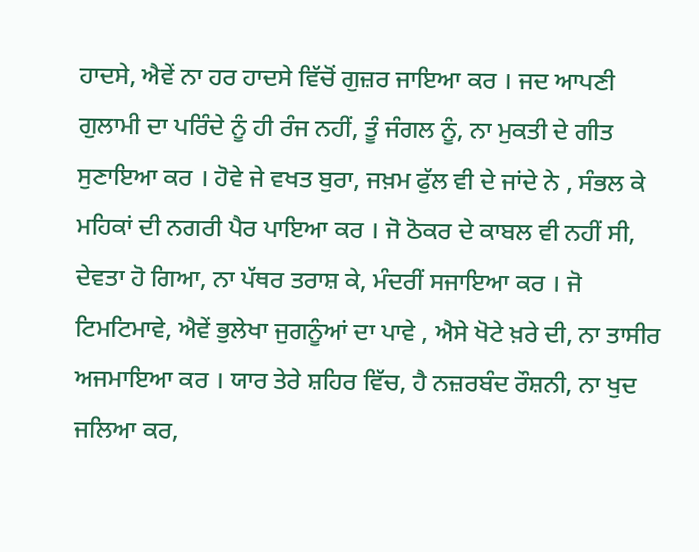ਹਾਦਸੇ, ਐਵੇਂ ਨਾ ਹਰ ਹਾਦਸੇ ਵਿੱਚੋਂ ਗੁਜ਼ਰ ਜਾਇਆ ਕਰ । ਜਦ ਆਪਣੀ ਗੁਲਾਮੀ ਦਾ ਪਰਿੰਦੇ ਨੂੰ ਹੀ ਰੰਜ ਨਹੀਂ, ਤੂੰ ਜੰਗਲ ਨੂੰ, ਨਾ ਮੁਕਤੀ ਦੇ ਗੀਤ ਸੁਣਾਇਆ ਕਰ । ਹੋਵੇ ਜੇ ਵਖਤ ਬੁਰਾ, ਜਖ਼ਮ ਫੁੱਲ ਵੀ ਦੇ ਜਾਂਦੇ ਨੇ , ਸੰਭਲ ਕੇ ਮਹਿਕਾਂ ਦੀ ਨਗਰੀ ਪੈਰ ਪਾਇਆ ਕਰ । ਜੋ ਠੋਕਰ ਦੇ ਕਾਬਲ ਵੀ ਨਹੀਂ ਸੀ, ਦੇਵਤਾ ਹੋ ਗਿਆ, ਨਾ ਪੱਥਰ ਤਰਾਸ਼ ਕੇ, ਮੰਦਰੀਂ ਸਜਾਇਆ ਕਰ । ਜੋ ਟਿਮਟਿਮਾਵੇ, ਐਵੇਂ ਭੁਲੇਖਾ ਜੁਗਨੂੰਆਂ ਦਾ ਪਾਵੇ , ਐਸੇ ਖੋਟੇ ਖ਼ਰੇ ਦੀ, ਨਾ ਤਾਸੀਰ ਅਜਮਾਇਆ ਕਰ । ਯਾਰ ਤੇਰੇ ਸ਼ਹਿਰ ਵਿੱਚ, ਹੈ ਨਜ਼ਰਬੰਦ ਰੌਸ਼ਨੀ, ਨਾ ਖੁਦ ਜਲਿਆ ਕਰ,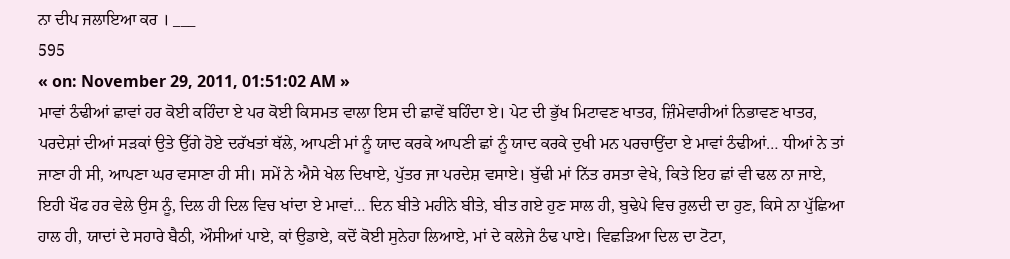ਨਾ ਦੀਪ ਜਲਾਇਆ ਕਰ । ___
595
« on: November 29, 2011, 01:51:02 AM »
ਮਾਵਾਂ ਠੰਢੀਆਂ ਛਾਵਾਂ ਹਰ ਕੋਈ ਕਹਿੰਦਾ ਏ ਪਰ ਕੋਈ ਕਿਸਮਤ ਵਾਲਾ ਇਸ ਦੀ ਛਾਵੇਂ ਬਹਿੰਦਾ ਏ। ਪੇਟ ਦੀ ਭੁੱਖ ਮਿਟਾਵਣ ਖਾਤਰ, ਜ਼ਿੰਮੇਵਾਰੀਆਂ ਨਿਭਾਵਣ ਖਾਤਰ, ਪਰਦੇਸ਼ਾਂ ਦੀਆਂ ਸੜਕਾਂ ਉਤੇ ਉੱਗੇ ਹੋਏ ਦਰੱਖਤਾਂ ਥੱਲੇ, ਆਪਣੀ ਮਾਂ ਨੂੰ ਯਾਦ ਕਰਕੇ ਆਪਣੀ ਛਾਂ ਨੂੰ ਯਾਦ ਕਰਕੇ ਦੁਖੀ ਮਨ ਪਰਚਾਉਂਦਾ ਏ ਮਾਵਾਂ ਠੰਢੀਆਂ… ਧੀਆਂ ਨੇ ਤਾਂ ਜਾਣਾ ਹੀ ਸੀ, ਆਪਣਾ ਘਰ ਵਸਾਣਾ ਹੀ ਸੀ। ਸਮੇਂ ਨੇ ਐਸੇ ਖੇਲ ਦਿਖਾਏ, ਪੁੱਤਰ ਜਾ ਪਰਦੇਸ਼ ਵਸਾਏ। ਬੁੱਢੀ ਮਾਂ ਨਿੱਤ ਰਸਤਾ ਵੇਖੇ, ਕਿਤੇ ਇਹ ਛਾਂ ਵੀ ਢਲ ਨਾ ਜਾਏ, ਇਹੀ ਖੌਫ ਹਰ ਵੇਲੇ ਉਸ ਨੂੰ, ਦਿਲ ਹੀ ਦਿਲ ਵਿਚ ਖਾਂਦਾ ਏ ਮਾਵਾਂ… ਦਿਨ ਬੀਤੇ ਮਹੀਨੇ ਬੀਤੇ, ਬੀਤ ਗਏ ਹੁਣ ਸਾਲ ਹੀ, ਬੁਢੇਪੇ ਵਿਚ ਰੁਲਦੀ ਦਾ ਹੁਣ, ਕਿਸੇ ਨਾ ਪੁੱਛਿਆ ਹਾਲ ਹੀ, ਯਾਦਾਂ ਦੇ ਸਹਾਰੇ ਬੈਠੀ, ਔਸੀਆਂ ਪਾਏ, ਕਾਂ ਉਡਾਏ, ਕਦੋਂ ਕੋਈ ਸੁਨੇਹਾ ਲਿਆਏ, ਮਾਂ ਦੇ ਕਲੇਜੇ ਠੰਢ ਪਾਏ। ਵਿਛੜਿਆ ਦਿਲ ਦਾ ਟੋਟਾ,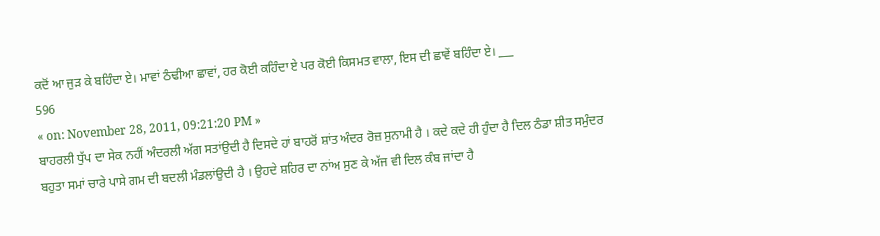ਕਦੋਂ ਆ ਜੁੜ ਕੇ ਬਹਿੰਦਾ ਏ। ਮਾਵਾਂ ਠੰਢੀਆ ਛਾਵਾਂ, ਹਰ ਕੋਈ ਕਹਿੰਦਾ ਏ ਪਰ ਕੋਈ ਕਿਸਮਤ ਵਾਲਾ, ਇਸ ਦੀ ਛਾਵੇਂ ਬਹਿੰਦਾ ਏ। ___
596
« on: November 28, 2011, 09:21:20 PM »
ਬਾਹਰਲੀ ਧੁੱਪ ਦਾ ਸੇਕ ਨਹੀਂ ਅੰਦਰਲੀ ਅੱਗ ਸਤਾਂਉਦੀ ਹੈ ਦਿਸਦੇ ਹਾਂ ਬਾਹਰੋਂ ਸ਼ਾਂਤ ਅੰਦਰ ਰੋਜ਼ ਸੁਨਾਮੀ ਹੈ । ਕਦੇ ਕਦੇ ਹੀ ਹੁੰਦਾ ਹੈ ਦਿਲ ਠੰਡਾ ਸ਼ੀਤ ਸਮੁੰਦਰ ਬਹੁਤਾ ਸਮਾਂ ਚਾਰੇ ਪਾਸੇ ਗਮ ਦੀ ਬਦਲੀ ਮੰਡਲਾਂਉਦੀ ਹੈ । ਉਹਦੇ ਸ਼ਹਿਰ ਦਾ ਨਾਂਅ ਸੁਣ ਕੇ ਅੱਜ ਵੀ ਦਿਲ ਕੰਬ ਜਾਂਦਾ ਹੈ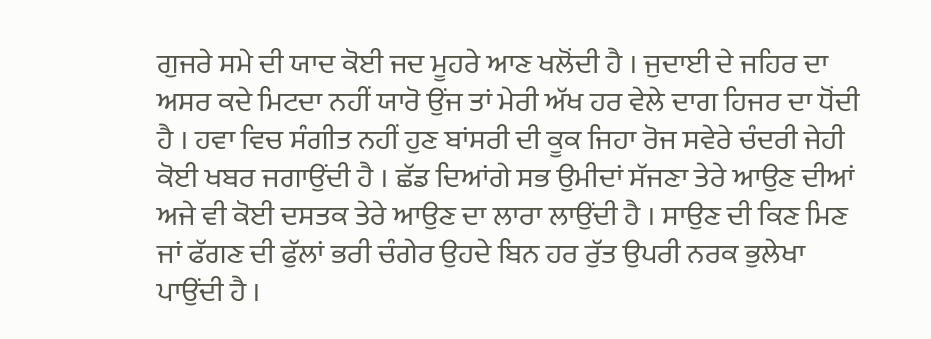ਗੁਜਰੇ ਸਮੇ ਦੀ ਯਾਦ ਕੋਈ ਜਦ ਮੂਹਰੇ ਆਣ ਖਲੋਂਦੀ ਹੈ । ਜੁਦਾਈ ਦੇ ਜਹਿਰ ਦਾ ਅਸਰ ਕਦੇ ਮਿਟਦਾ ਨਹੀਂ ਯਾਰੋ ਉਂਜ ਤਾਂ ਮੇਰੀ ਅੱਖ ਹਰ ਵੇਲੇ ਦਾਗ ਹਿਜਰ ਦਾ ਧੋਂਦੀ ਹੈ । ਹਵਾ ਵਿਚ ਸੰਗੀਤ ਨਹੀਂ ਹੁਣ ਬਾਂਸਰੀ ਦੀ ਕੂਕ ਜਿਹਾ ਰੋਜ ਸਵੇਰੇ ਚੰਦਰੀ ਜੇਹੀ ਕੋਈ ਖਬਰ ਜਗਾਉਂਦੀ ਹੈ । ਛੱਡ ਦਿਆਂਗੇ ਸਭ ਉਮੀਦਾਂ ਸੱਜਣਾ ਤੇਰੇ ਆਉਣ ਦੀਆਂ ਅਜੇ ਵੀ ਕੋਈ ਦਸਤਕ ਤੇਰੇ ਆਉਣ ਦਾ ਲਾਰਾ ਲਾਉਂਦੀ ਹੈ । ਸਾਉਣ ਦੀ ਕਿਣ ਮਿਣ ਜਾਂ ਫੱਗਣ ਦੀ ਫੁੱਲਾਂ ਭਰੀ ਚੰਗੇਰ ਉਹਦੇ ਬਿਨ ਹਰ ਰੁੱਤ ਉਪਰੀ ਨਰਕ ਭੁਲੇਖਾ ਪਾਉਂਦੀ ਹੈ ।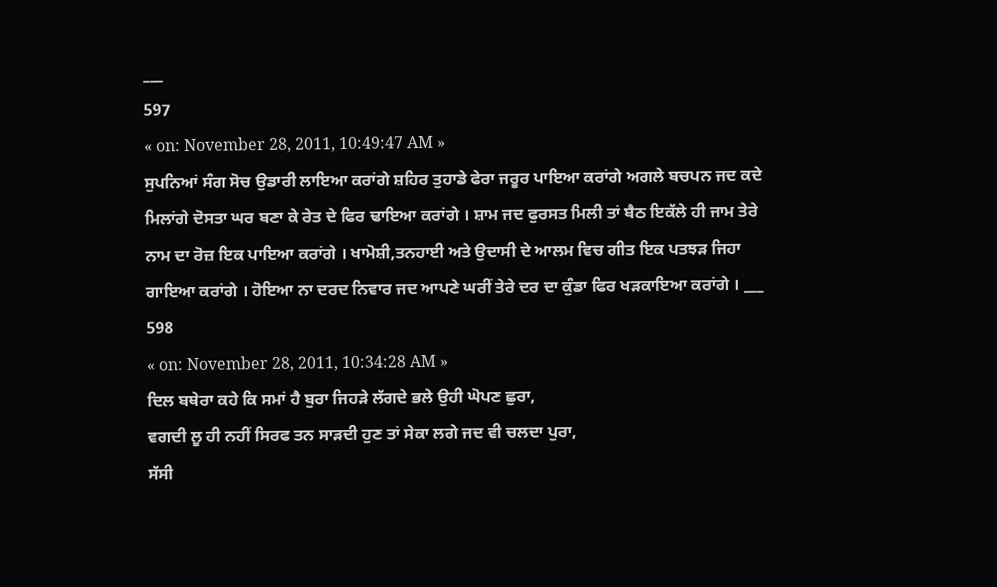___
597
« on: November 28, 2011, 10:49:47 AM »
ਸੁਪਨਿਆਂ ਸੰਗ ਸੋਚ ਉਡਾਰੀ ਲਾਇਆ ਕਰਾਂਗੇ ਸ਼ਹਿਰ ਤੁਹਾਡੇ ਫੇਰਾ ਜਰੂਰ ਪਾਇਆ ਕਰਾਂਗੇ ਅਗਲੇ ਬਚਪਨ ਜਦ ਕਦੇ ਮਿਲਾਂਗੇ ਦੋਸਤਾ ਘਰ ਬਣਾ ਕੇ ਰੇਤ ਦੇ ਫਿਰ ਢਾਇਆ ਕਰਾਂਗੇ । ਸ਼ਾਮ ਜਦ ਫੁਰਸਤ ਮਿਲੀ ਤਾਂ ਬੈਠ ਇਕੱਲੇ ਹੀ ਜਾਮ ਤੇਰੇ ਨਾਮ ਦਾ ਰੋਜ਼ ਇਕ ਪਾਇਆ ਕਰਾਂਗੇ । ਖਾਮੋਸ਼ੀ,ਤਨਹਾਈ ਅਤੇ ਉਦਾਸੀ ਦੇ ਆਲਮ ਵਿਚ ਗੀਤ ਇਕ ਪਤਝੜ ਜਿਹਾ ਗਾਇਆ ਕਰਾਂਗੇ । ਹੋਇਆ ਨਾ ਦਰਦ ਨਿਵਾਰ ਜਦ ਆਪਣੇ ਘਰੀਂ ਤੇਰੇ ਦਰ ਦਾ ਕੁੰਡਾ ਫਿਰ ਖੜਕਾਇਆ ਕਰਾਂਗੇ । ___
598
« on: November 28, 2011, 10:34:28 AM »
ਦਿਲ ਬਥੇਰਾ ਕਹੇ ਕਿ ਸਮਾਂ ਹੈ ਬੁਰਾ ਜਿਹੜੇ ਲੱਗਦੇ ਭਲੇ ਉਹੀ ਘੋਪਣ ਛੁਰਾ,
ਵਗਦੀ ਲੂ ਹੀ ਨਹੀਂ ਸਿਰਫ ਤਨ ਸਾੜਦੀ ਹੁਣ ਤਾਂ ਸੇਕਾ ਲਗੇ ਜਦ ਵੀ ਚਲਦਾ ਪੁਰਾ,
ਸੱਸੀ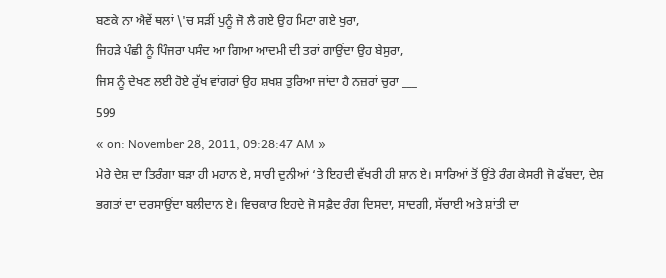ਬਣਕੇ ਨਾ ਐਵੇਂ ਥਲਾਂ \'ਚ ਸੜੀਂ ਪੁਨੂੰ ਜੋ ਲੈ ਗਏ ਉਹ ਮਿਟਾ ਗਏ ਖੁਰਾ,
ਜਿਹੜੇ ਪੰਛੀ ਨੂੰ ਪਿੰਜਰਾ ਪਸੰਦ ਆ ਗਿਆ ਆਦਮੀ ਦੀ ਤਰਾਂ ਗਾਉਂਦਾ ਉਹ ਬੇਸੁਰਾ,
ਜਿਸ ਨੂੰ ਦੇਖਣ ਲਈ ਹੋਏ ਰੁੱਖ ਵਾਂਗਰਾਂ ਉਹ ਸ਼ਖਸ਼ ਤੁਰਿਆ ਜਾਂਦਾ ਹੈ ਨਜ਼ਰਾਂ ਚੁਰਾ ___
599
« on: November 28, 2011, 09:28:47 AM »
ਮੇਰੇ ਦੇਸ਼ ਦਾ ਤਿਰੰਗਾ ਬੜਾ ਹੀ ਮਹਾਨ ਏ, ਸਾਰੀ ਦੁਨੀਆਂ ‘ਤੇ ਇਹਦੀ ਵੱਖਰੀ ਹੀ ਸ਼ਾਨ ਏ। ਸਾਰਿਆਂ ਤੋਂ ਉਂਤੇ ਰੰਗ ਕੇਸਰੀ ਜੋ ਫੱਬਦਾ, ਦੇਸ਼ ਭਗਤਾਂ ਦਾ ਦਰਸਾਉਂਦਾ ਬਲੀਦਾਨ ਏ। ਵਿਚਕਾਰ ਇਹਦੇ ਜੋ ਸਫ਼ੈਦ ਰੰਗ ਦਿਸਦਾ, ਸਾਦਗੀ, ਸੱਚਾਈ ਅਤੇ ਸ਼ਾਂਤੀ ਦਾ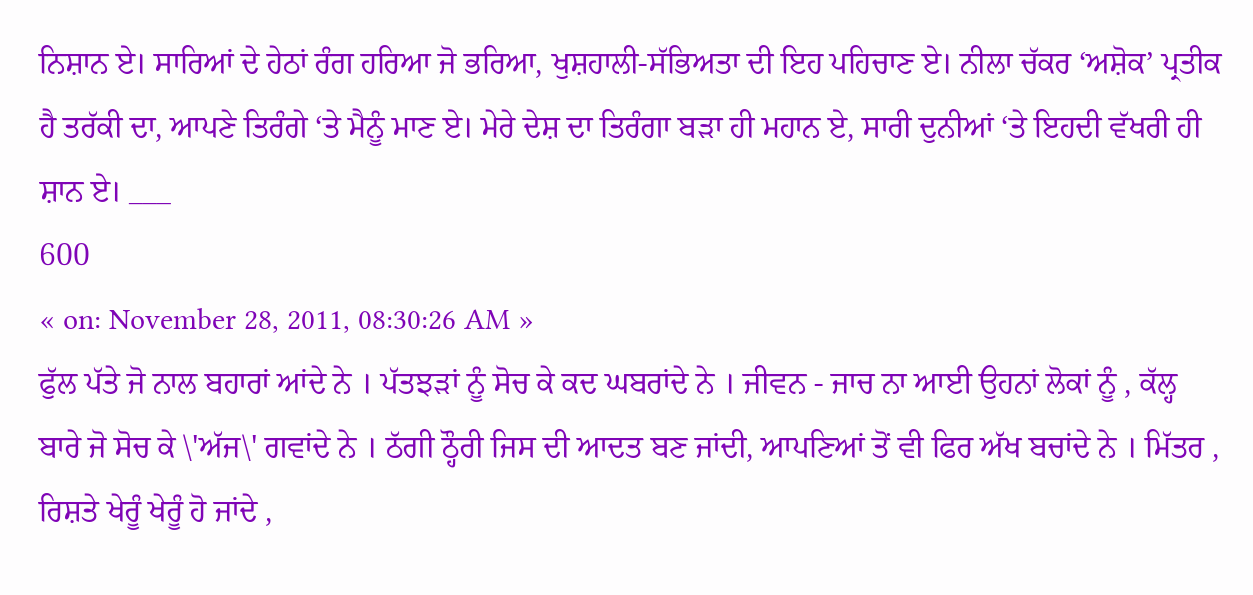ਨਿਸ਼ਾਨ ਏ। ਸਾਰਿਆਂ ਦੇ ਹੇਠਾਂ ਰੰਗ ਹਰਿਆ ਜੋ ਭਰਿਆ, ਖੁਸ਼ਹਾਲੀ-ਸੱਭਿਅਤਾ ਦੀ ਇਹ ਪਹਿਚਾਣ ਏ। ਨੀਲਾ ਚੱਕਰ ‘ਅਸ਼ੋਕ’ ਪ੍ਰਤੀਕ ਹੈ ਤਰੱਕੀ ਦਾ, ਆਪਣੇ ਤਿਰੰਗੇ ‘ਤੇ ਮੈਨੂੰ ਮਾਣ ਏ। ਮੇਰੇ ਦੇਸ਼ ਦਾ ਤਿਰੰਗਾ ਬੜਾ ਹੀ ਮਹਾਨ ਏ, ਸਾਰੀ ਦੁਨੀਆਂ ‘ਤੇ ਇਹਦੀ ਵੱਖਰੀ ਹੀ ਸ਼ਾਨ ਏ। ___
600
« on: November 28, 2011, 08:30:26 AM »
ਫੁੱਲ ਪੱਤੇ ਜੋ ਨਾਲ ਬਹਾਰਾਂ ਆਂਦੇ ਨੇ । ਪੱਤਝੜਾਂ ਨੂੰ ਸੋਚ ਕੇ ਕਦ ਘਬਰਾਂਦੇ ਨੇ । ਜੀਵਨ - ਜਾਚ ਨਾ ਆਈ ਉਹਨਾਂ ਲੋਕਾਂ ਨੂੰ , ਕੱਲ੍ਹ ਬਾਰੇ ਜੋ ਸੋਚ ਕੇ \'ਅੱਜ\' ਗਵਾਂਦੇ ਨੇ । ਠੱਗੀ ਠ੍ਹੌਰੀ ਜਿਸ ਦੀ ਆਦਤ ਬਣ ਜਾਂਦੀ, ਆਪਣਿਆਂ ਤੋਂ ਵੀ ਫਿਰ ਅੱਖ ਬਚਾਂਦੇ ਨੇ । ਮਿੱਤਰ , ਰਿਸ਼ਤੇ ਖੇਰੂੰ ਖੇਰੂੰ ਹੋ ਜਾਂਦੇ ,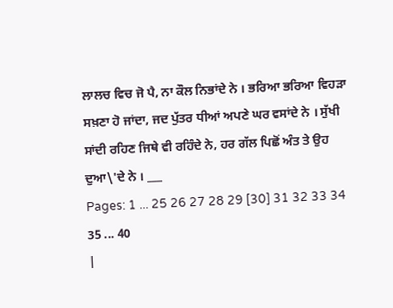ਲਾਲਚ ਵਿਚ ਜੋ ਪੈ, ਨਾ ਕੌਲ ਨਿਭਾਂਦੇ ਨੇ । ਭਰਿਆ ਭਰਿਆ ਵਿਹੜਾ ਸਖ਼ਣਾ ਹੋ ਜਾਂਦਾ, ਜਦ ਪੁੱਤਰ ਧੀਆਂ ਅਪਣੇ ਘਰ ਵਸਾਂਦੇ ਨੇ । ਸੁੱਖੀ ਸਾਂਦੀ ਰਹਿਣ ਜਿਥੇ ਵੀ ਰਹਿੰਦੇ ਨੇ, ਹਰ ਗੱਲ ਪਿਛੋਂ ਅੰਤ ਤੇ ਉਹ ਦੁਆ\'ਦੇ ਨੇ । ___
Pages: 1 ... 25 26 27 28 29 [30] 31 32 33 34 35 ... 40
|